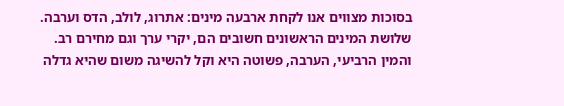בסוכות מצווים אנו לקחת ארבעה מינים: אתרוג, לולב, הדס וערבה.
שלושת המינים הראשונים חשובים הם, יקרי ערך וגם מחירם רב. והמין הרביעי, הערבה, פשוטה היא וקל להשיגה משום שהיא גדלה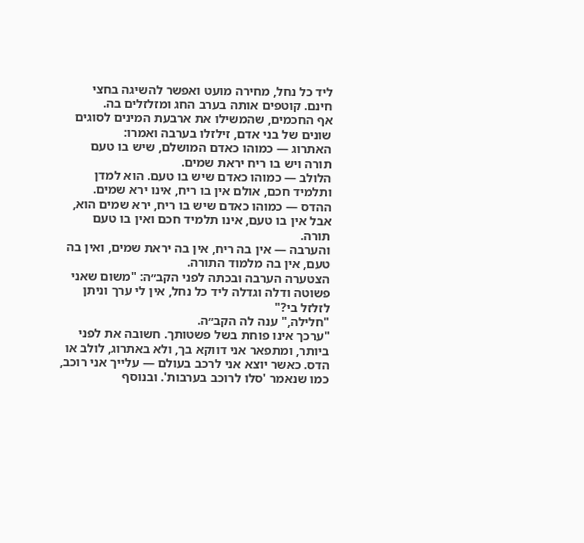ליד כל נחל, מחירה מועט ואפשר להשיגה בחצי חינם. קוטפים אותה בערב החג ומזלזלים בה.
אף החכמים, שהמשילו את ארבעת המינים לסוגים שונים של בני אדם, זילזלו בערבה ואמרו:
האתרוג — כמוהו כאדם המושלם, שיש בו טעם תורה ויש בו ריח יראת שמים.
הלולב — כמוהו כאדם שיש בו טעם. הוא למדן ותלמיד חכם, אולם אין בו ריח, אינו ירא שמים.
ההדס — כמוהו כאדם שיש בו ריח, ירא שמים הוא, אבל אין בו טעם, אינו תלמיד חכם ואין בו טעם תורה.
והערבה — אין בה ריח, אין בה יראת שמים, ואין בה טעם, אין בה מלמוד התורה.
הצטערה הערבה ובכתה לפני הקב״ה: "משום שאני פשוטה ודלה וגדלה ליד כל נחל, אין לי ערך וניתן לזלזל בי?"
"חלילה," ענה לה הקב״ה.
"ערכך אינו פוחת בשל פשטותך. חשובה את לפני ביותר, ומתפאר אני דווקא בך, ולא באתרוג, לולב או הדס. כאשר יוצא אני לרכב בעולם — עלייך אני רוכב, כמו שנאמר 'סלו לרוכב בערבות'. ובנוסף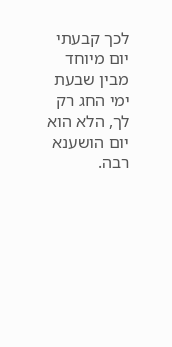לכך קבעתי יום מיוחד מבין שבעת ימי החג רק לך, הלא הוא יום הושענא רבה.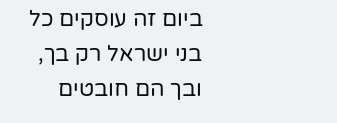ביום זה עוסקים כל בני ישראל רק בך, ובך הם חובטים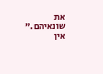את שונאיהם."
אין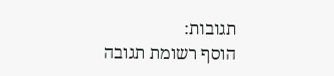תגובות:
הוסף רשומת תגובה